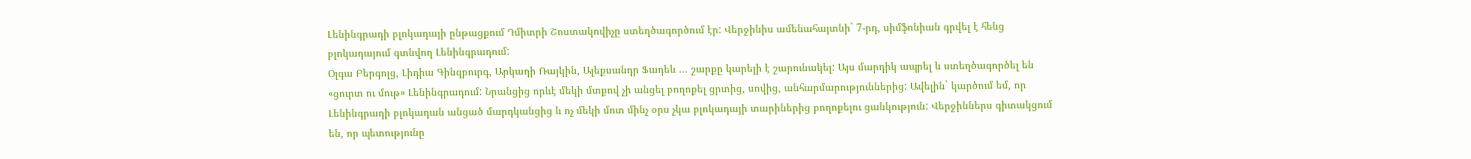Լենինգրադի բլոկադայի ընթացքում Դմիտրի Շոստակովիչը ստեղծագործում էր: Վերջինիս ամենահայտնի` 7-րդ, սիմֆոնիան գրվել է հենց բլոկադայում գտնվող Լենինգրադում:
Օլգա Բերգոլց, Լիդիա Գինզբուրգ, Արկադի Ռայկին, Ալեքսանդր Ֆադեև ... շարքը կարելի է շարունակել: Այս մարդիկ ապրել և ստեղծագործել են «ցուրտ ու մութ» Լենինգրադում: Նրանցից որևէ մեկի մտքով չի անցել բողոքել ցրտից, սովից, անհարմարություններից: Ավելին` կարծում եմ, որ Լենինգրադի բլոկադան անցած մարդկանցից և ոչ մեկի մոտ մինչ օրս չկա բլոկադայի տարիներից բողոքելու ցանկություն: Վերջիններս գիտակցում են, որ պետությունը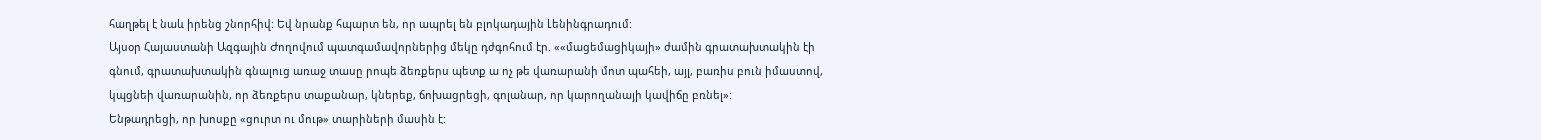հաղթել է նաև իրենց շնորհիվ: Եվ նրանք հպարտ են, որ ապրել են բլոկադային Լենինգրադում:
Այսօր Հայաստանի Ազգային Ժողովում պատգամավորներից մեկը դժգոհում էր. ««մացեմացիկայի» ժամին գրատախտակին էի գնում, գրատախտակին գնալուց առաջ տասը րոպե ձեռքերս պետք ա ոչ թե վառարանի մոտ պահեի, այլ, բառիս բուն իմաստով, կպցնեի վառարանին, որ ձեռքերս տաքանար, կներեք, ճոխացրեցի, գոլանար, որ կարողանայի կավիճը բռնել»:
Ենթադրեցի, որ խոսքը «ցուրտ ու մութ» տարիների մասին է: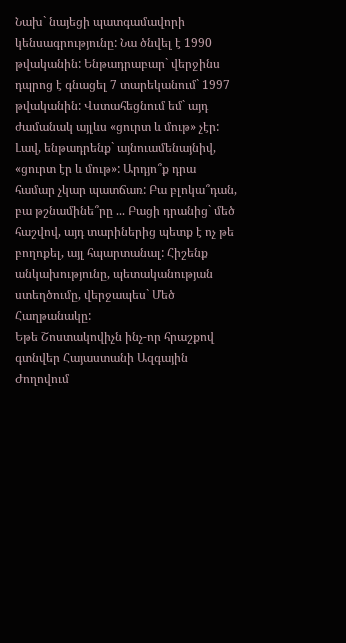Նախ` նայեցի պատգամավորի կենսագրությունը: Նա ծնվել է 1990 թվականին: Ենթադրաբար` վերջինս դպրոց է գնացել 7 տարեկանում` 1997 թվականին: Վստահեցնում եմ` այդ ժամանակ այլևս «ցուրտ և մութ» չէր:
Լավ, ենթադրենք` այնուամենայնիվ, «ցուրտ էր և մութ»: Արդյո՞ք դրա համար չկար պատճառ: Բա բլոկա՞դան, բա թշնամինե՞րը ... Բացի դրանից` մեծ հաշվով, այդ տարիներից պետք է ոչ թե բողոքել, այլ հպարտանալ: Հիշենք անկախությունը, պետականության ստեղծումը, վերջապես` Մեծ Հաղթանակը:
Եթե Շոստակովիչն ինչ-որ հրաշքով գտնվեր Հայաստանի Ազգային Ժողովում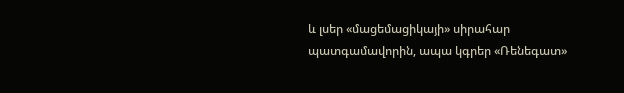և լսեր «մացեմացիկայի» սիրահար պատգամավորին, ապա կգրեր «Ռենեգատ»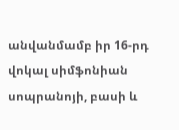անվանմամբ իր 16-րդ վոկալ սիմֆոնիան սոպրանոյի, բասի և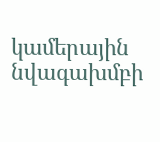կամերային նվագախմբի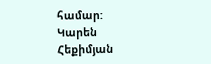համար:
Կարեն Հեքիմյան